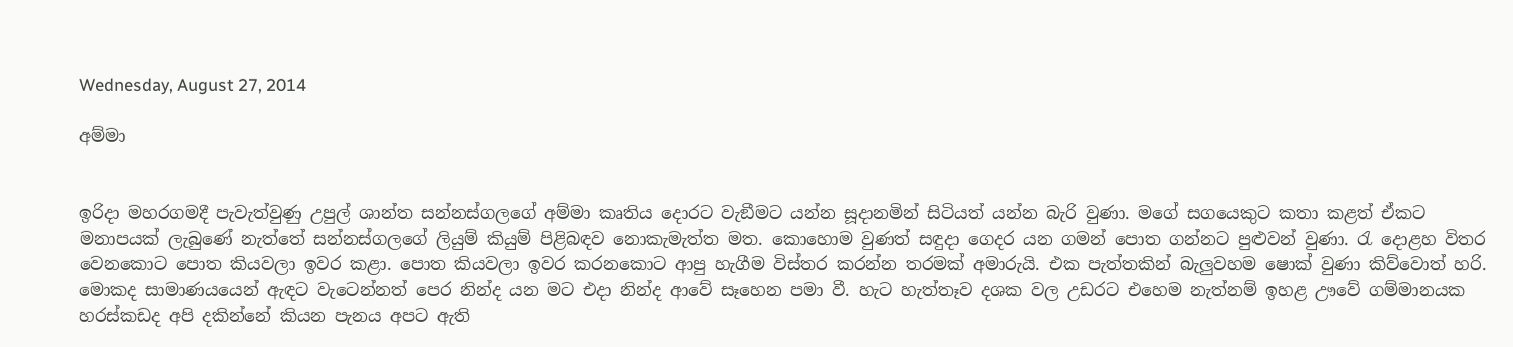Wednesday, August 27, 2014

අම්මා


ඉරිදා මහරගමදී පැවැත්වුණු උපුල් ශාන්ත සන්නස්ගලගේ අම්මා කෘතිය දොරට වැඞීමට යන්න සූදානමින් සිටියත් යන්න බැරි වුණා. මගේ සගයෙකුට කතා කළත් ඒකට මනාපයක් ලැබුණේ නැත්තේ සන්නස්ගලගේ ලියුම් කියුම් පිළිබඳව නොකැමැත්ත මත. කොහොම වුණත් සඳුදා ගෙදර යන ගමන් පොත ගන්නට පුළුවන් වුණා. රැ දොළහ විතර වෙනකොට පොත කියවලා ඉවර කළා. පොත කියවලා ඉවර කරනකොට ආපු හැගීම විස්තර කරන්න තරමක් අමාරුයි. එක පැත්තකින් බැලුවහම ෂොක් වුණා කිව්වොත් හරි. මොකද සාමාණයයෙන් ඇඳට වැටෙන්නත් පෙර නින්ද යන මට එදා නින්ද ආවේ සෑහෙන පමා වී. හැට හැත්තෑව දශක වල උඩරට එහෙම නැත්නම් ඉහළ ඌවේ ගම්මානයක හරස්කඩද අපි දකින්නේ කියන පැනය අපට ඇති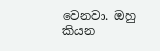වෙනවා. ඔහු කියන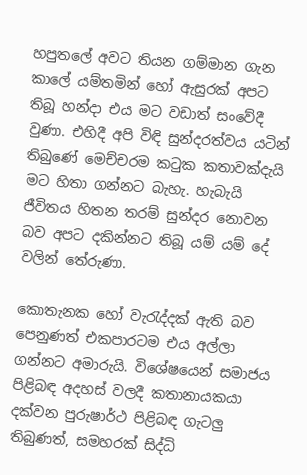හපුතලේ අවට තියන ගම්මාන ගැන කාලේ යම්තමින් හෝ ඇසුරක් අපට තිබූ හන්දා එය මට වඩාත් සංවේදී වුණා. එහිදී අපි විඳි සුන්දරත්වය යටින් තිබුණේ මෙච්චරම කටුක කතාවක්දැයි මට හිතා ගන්නට බැහැ. හැබැයි ජීවිතය හිතන තරම් සුන්දර නොවන බව අපට දකින්නට තිබූ යම් යම් දේ වලින් තේරුණා.

කොතැනක හෝ වැරැද්දක් ඇති බව පෙනුණත් එකපාරටම එය අල්ලා ගන්නට අමාරුයි. විශේෂයෙන් සමාජය පිළිබඳ අදහස් වලදී කතානායකයා දක්වන පුරුෂාර්ථ පිළිබඳ ගැටලු තිබුණත්, සමහරක් සිද්ධි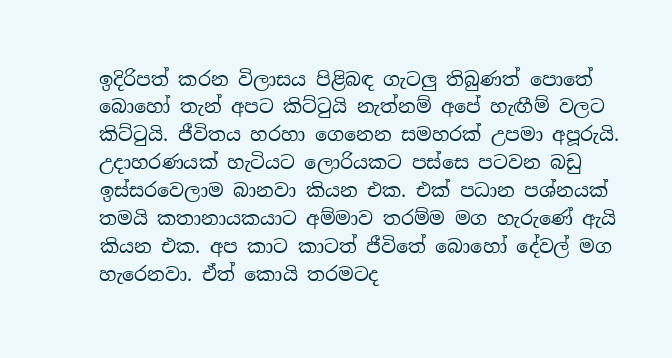ඉදිරිපත් කරන විලාසය පිළිබඳ ගැටලු තිබුණත් පොතේ බොහෝ තැන් අපට කිට්ටුයි නැත්නම් අපේ හැඟීම් වලට කිට්ටුයි. ජීවිතය හරහා ගෙනෙන සමහරක් උපමා අපූරුයි. උදාහරණයක් හැටියට ලොරියකට පස්සෙ පටවන බඩු ඉස්සරවෙලාම බානවා කියන එක. එක් පධාන පශ්නයක් තමයි කතානායකයාට අම්මාව තරම්ම මග හැරුණේ ඇයි කියන එක. අප කාට කාටත් ජීවිතේ බොහෝ දේවල් මග හැරෙනවා. ඒත් කොයි තරමටද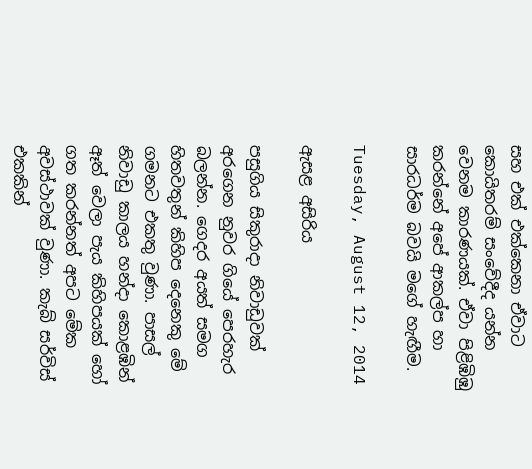සහ එක් එක්කෙනා ඒවාට කොයිතරම් සංවේදීද යන්න වෙනම කාරණයක්. ඒවා පිළිඹිඹු කරන්නේ අපේ ආකල්ප හා සාරධර්ම බවයි මගේ හැඟීම.

Tuesday, August 12, 2014

ඇසළ අසිරිය

පසුගිය සිකුරාදා නිවාඩුවක් අරගෙන නුවර ගියේ පෙරහැර බලන්න. ගෙදර අයත් සමග හිතවතුන් කිහිප දෙනෙකු මේ ගමනට එකතු වුණා. පාසල් නිවාඩු කාලය හන්දා කොළඹින් ඈත් වෙලා පැය කිහිපයක් හෝ ගත කරන්නත් අපට මේක අවස්ථාවක් වුණා. කැබ් සර්විස් එකකින්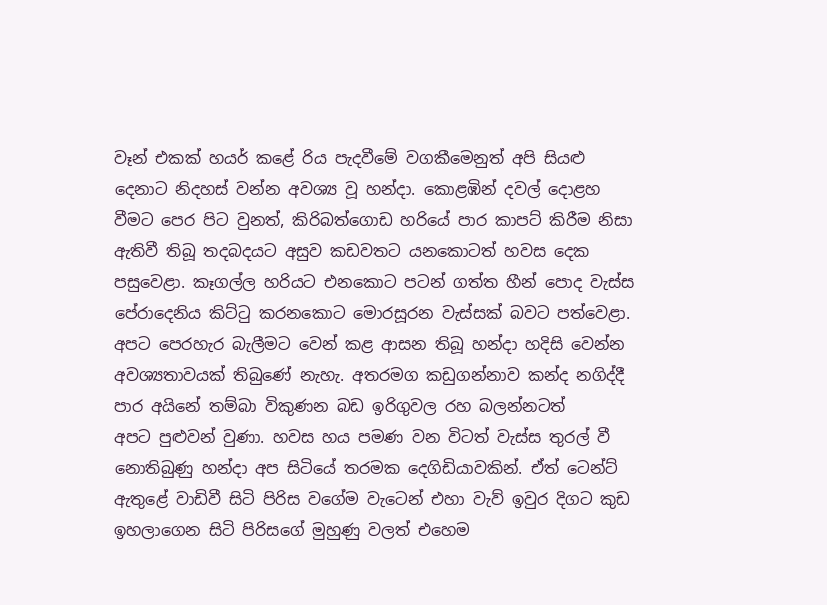වෑන් එකක් හයර් කළේ රිය පැදවීමේ වගකීමෙනුත් අපි සියළු දෙනාට නිදහස් වන්න අවශ්‍ය වූ හන්දා. කොළඹින් දවල් දොළහ වීමට පෙර පිට වුනත්, කිරිබත්ගොඩ හරියේ පාර කාපට් කිරීම නිසා ඇතිවී තිබූ තදබදයට අසුව කඩවතට යනකොටත් හවස දෙක පසුවෙළා. කෑගල්ල හරියට එනකොට පටන් ගත්ත හීන් පොද වැස්ස පේරාදෙනිය කිට්ටු කරනකොට මොරසූරන වැස්සක් බවට පත්වෙළා. අපට ‍පෙරහැර බැලීමට වෙන් කළ ආසන තිබූ හන්දා හදිසි වෙන්න අවශ්‍යතාවයක් තිබුණේ නැහැ. අතරමග කඩුගන්නාව කන්ද නගිද්දී පාර අයිනේ තම්බා විකුණන බඩ ඉරිගුවල රහ බලන්නටත් අපට ‍පුළුවන් වුණා. හවස හය පමණ වන විටත් වැස්ස තුරල් වී නොතිබුණු හන්දා අප සිටියේ තරමක දෙගිඩියාවකින්. ඒත් ටෙන්ට් ඇතුළේ වාඩිවී සිටි පිරිස වගේම වැටෙන් එහා වැව් ඉවුර දිගට කුඩ ඉහලාගෙන සිටි පිරිසගේ මුහුණු වලත් එහෙම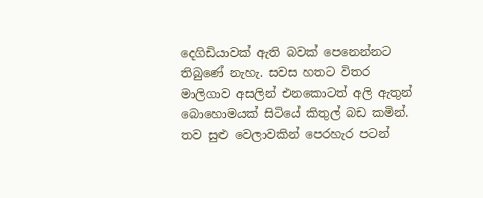දෙගිඩියාවක් ඇති බවක් පෙනෙන්නට තිබුණේ නැහැ. සවස හතට විතර මාලිගාව අසලින් එනකොටත් අලි ඇතුන් බොහොමයක් සිටියේ කිතුල් බඩ කමින්. තව සුළු වෙලාවකින් පෙරහැර පටන්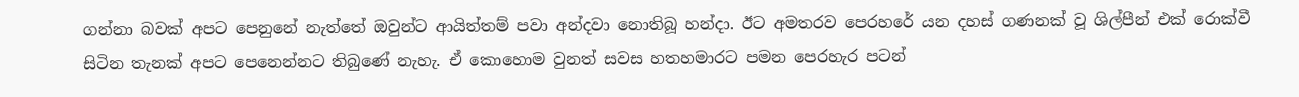ගන්නා බවක් අපට පෙනුනේ නැත්තේ ඔවුන්ට ආයිත්තම් පවා අන්දවා නොතිබූ හන්දා. ඊට අමතරව පෙරහරේ යන දහස් ගණනක් වූ ශිල්පීන් එක් රොක්වී සිටින තැනක් අපට පෙනෙන්නට තිබුණේ නැහැ. ඒ කොහොම වුනත් සවස හතහමාරට පමන පෙරහැර පටන්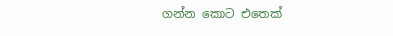ගන්න කොට එතෙක්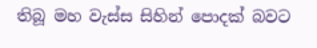තිබූ මහ වැස්ස සිහින් පොදක් බවට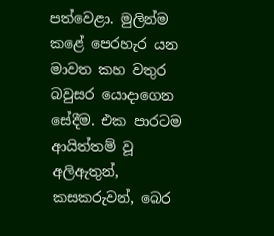පත්වෙළා. මුලින්ම කළේ පෙරහැර යන මාවත කහ වතුර බවුසර යොදාගෙන සේදීම. එක පාරටම ආයිත්තම් වූ අලිඇතුන්, කසකරුවන්, බෙර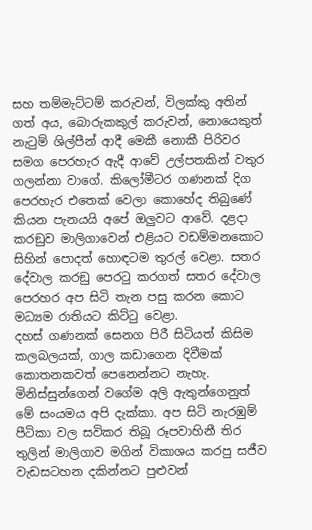සහ තම්මැට්ටම් කරුවන්, විලක්කු අතින් ගත් අය, බොරුකකුල් කරුවන්, නොයෙකුත් නැටුම් ශිල්පීන් ආදී මෙකී නොකී පිරිවර සමග පෙරහැර ඇදී ආවේ උල්පතකින් වතුර ගලන්නා වාගේ. කිලෝමීටර ගණනක් දිග පෙරහැර එතෙක් වෙලා කොහේද තිබුණේ කියන පැනයයි අපේ ඔලුවට ආවේ. දළදා කරඞුව මාලිගාවෙන් එළියට වඩම්මනකොට සිහින් පොදත් හොඳටම තුරල් වෙළා. සතර දේවාල කරඞු පෙරටු කරගත් සතර දේවාල පෙරහර අප සිටි තැන පසු කරන කොට මධ්‍යම රාතියට කිට්ටු වෙළා.
දහස් ගණනක් සෙනග පිරී සිටියත් කිසිම කලබලයක්, ගාල කඩාගෙන දිවීමක් කොතනකවත් පෙනෙන්නට නැහැ. මිනිස්සුන්ගෙන් වගේම අලි ඇතුන්ගෙනුත් මේ සංයමය අපි දැක්කා. අප සිටි නැරඹුම් පීටිකා වල සවිකර තිබූ රූපවාහිනී තිර තුලින් ‍මාලිගාව මගින් විකාශය කරපු සජීව වැඩසටහන දකින්නට පුළුවන්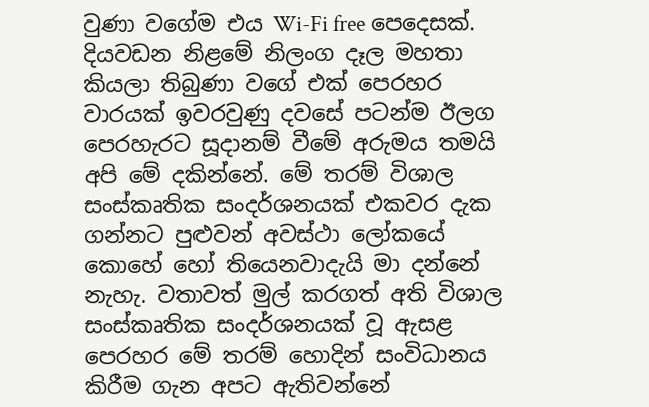වුණා වගේම එය Wi-Fi free පෙදෙසක්.  දියවඩන නිළමේ නිලංග දෑල මහතා කියලා තිබුණා වගේ එක් පෙරහර වාරයක් ඉවරවුණු දවසේ පටන්ම ඊලග පෙරහැරට සූදානම් වීමේ අරුමය තමයි අපි මේ දකින්නේ. මේ තරම් විශාල සංස්කෘතික සංදර්ශනයක් එකවර දැක ගන්නට පුළුවන් අවස්ථා ලෝකයේ කොහේ හෝ තියෙනවාදැයි මා දන්නේ නැහැ. වතාවත් මුල් කරගත් අති විශාල සංස්කෘතික සංදර්ශනයක් වූ ඇසළ පෙරහර මේ තරම් හොදින් සංවිධානය කිරීම ගැන අපට ඇතිවන්නේ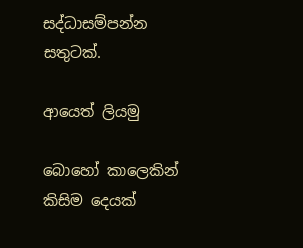සද්ධාසම්පන්න සතුටක්.

ආයෙත් ලියමු

බොහෝ කාලෙකින් කිසිම දෙයක්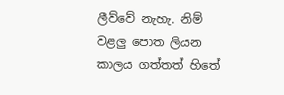ලීව්වේ නැහැ. නිම් වළලු පොත ලියන කාලය ගත්තත් හිතේ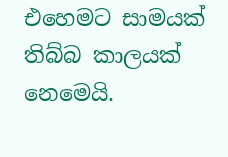එහෙමට සාමයක් තිබ්බ කාලයක් නෙමෙයි.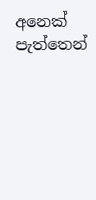අනෙක් පැත්තෙන්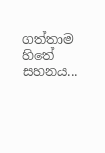ගත්තාම හිතේ සහනය...